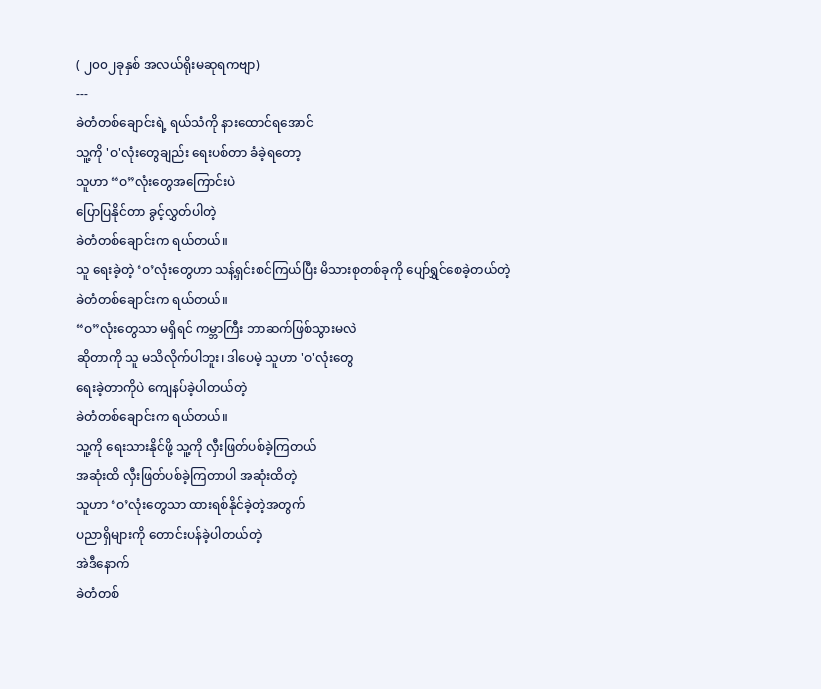( ၂၀၀၂ခုနှစ် အလယ်ရိုးမဆုရကဗျာ)
---
ခဲတံတစ်ချောင်းရဲ့ ရယ်သံကို နားထောင်ရအောင်
သူ့ကို 'ဝ'လုံးတွေချည်း ရေးပစ်တာ ခံခဲ့ရတော့
သူဟာ “ဝ”လုံးတွေအကြောင်းပဲ
ပြောပြနိုင်တာ ခွင့်လွှတ်ပါတဲ့
ခဲတံတစ်ချောင်းက ရယ်တယ်။
သူ ရေးခဲ့တဲ့ ‘ဝ’လုံးတွေဟာ သန့်ရှင်းစင်ကြယ်ပြီး မိသားစုတစ်ခုကို ပျော်ရွှင်စေခဲ့တယ်တဲ့
ခဲတံတစ်ချောင်းက ရယ်တယ်။
“ဝ”လုံးတွေသာ မရှိရင် ကမ္ဘာကြီး ဘာဆက်ဖြစ်သွားမလဲ
ဆိုတာကို သူ မသိလိုက်ပါဘူး၊ ဒါပေမဲ့ သူဟာ 'ဝ'လုံးတွေ
ရေးခဲ့တာကိုပဲ ကျေနပ်ခဲ့ပါတယ်တဲ့
ခဲတံတစ်ချောင်းက ရယ်တယ်။
သူ့ကို ရေးသားနိုင်ဖို့ သူ့ကို လှီးဖြတ်ပစ်ခဲ့ကြတယ်
အဆုံးထိ လှီးဖြတ်ပစ်ခဲ့ကြတာပါ အဆုံးထိတဲ့
သူဟာ ‘ဝ’လုံးတွေသာ ထားရစ်နိုင်ခဲ့တဲ့အတွက်
ပညာရှိများကို တောင်းပန်ခဲ့ပါတယ်တဲ့
အဲဒီနောက်
ခဲတံတစ်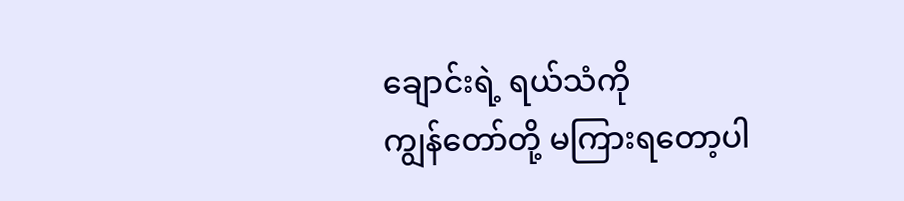ချောင်းရဲ့ ရယ်သံကို
ကျွန်တော်တို့ မကြားရတော့ပါ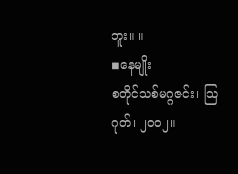ဘူး။ ။
◾နေမျိုး
စတိုင်သစ်မဂ္ဂဇင်း၊ သြဂုတ်၊ ၂၀၀၂။